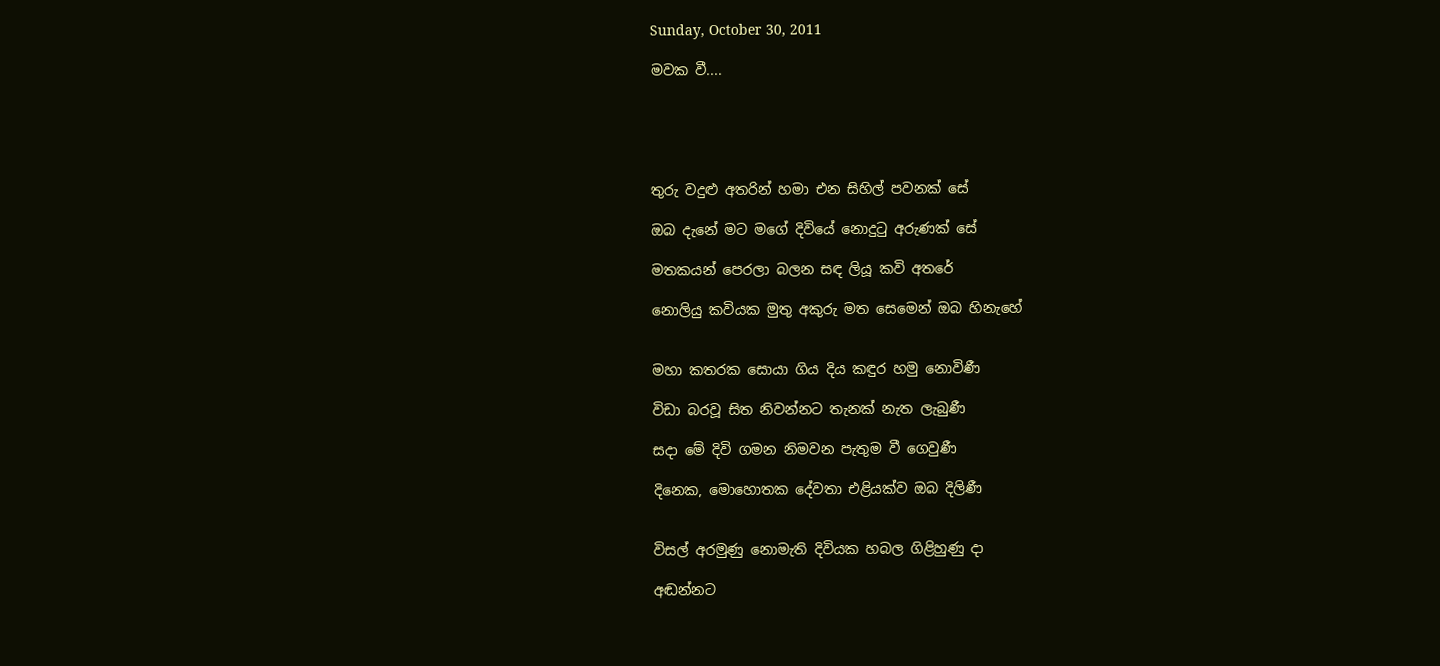Sunday, October 30, 2011

මවක වී....





තුරු වදුළු අතරින් හමා එන සිහිල් පවනක් සේ

ඔබ දැනේ මට මගේ දිවියේ නොදුටු අරුණක් සේ

මතකයන් පෙරලා බලන සඳ ලියූ කවි අතරේ

නොලියු කවියක මුතු අකුරු මත සෙමෙන් ඔබ හිනැහේ


මහා කතරක සොයා ගිය දිය කඳුර හමු නොවිණී

විඩා බරවූ සිත නිවන්නට තැනක් නැත ලැබුණී

සදා මේ දිවි ගමන නිමවන පැතුම වී ගෙවුණී

දිනෙක, මොහොතක දේවතා එළියක්ව ඔබ දිලිණී


විසල් අරමුණු නොමැති දිවියක හබල ගිළිහුණු දා

අඬන්නට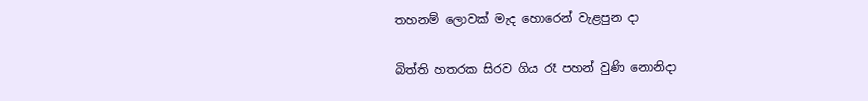තහනම් ලොවක් මැද හොරෙන් වැළපුන දා

බිත්ති හතරක සිරව ගිය රෑ පහන් වුණි නොනිදා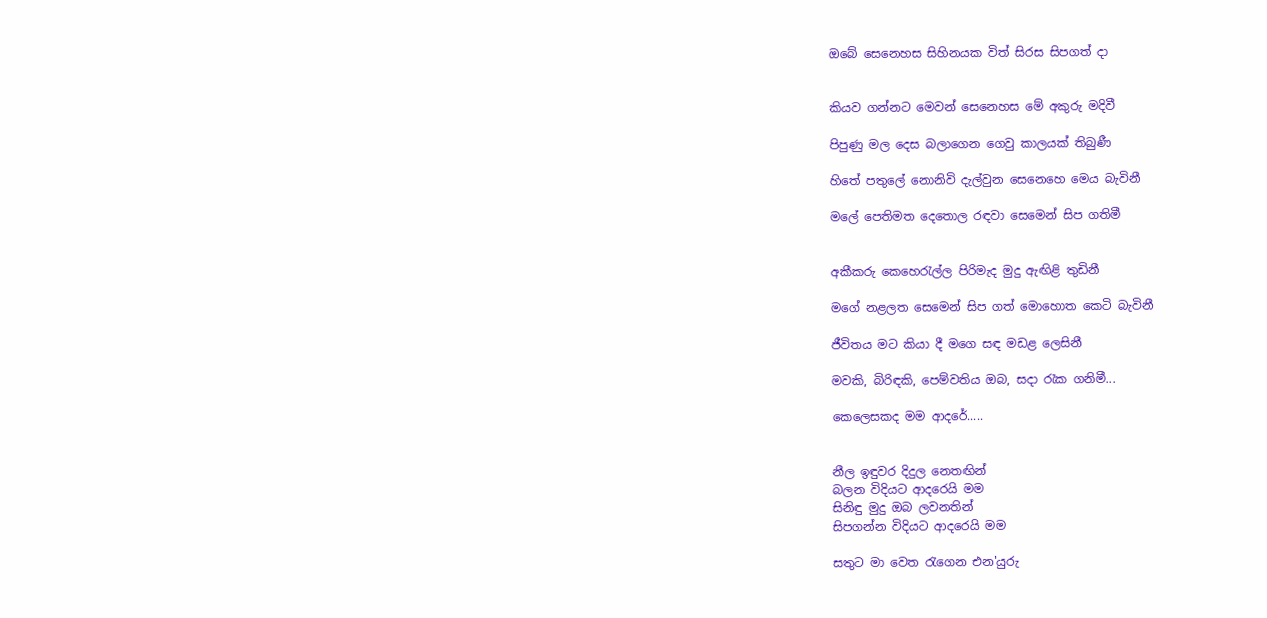ඔබේ සෙනෙහස සිහිනයක විත් සිරස සිපගත් දා


කියව ගන්නට මෙවන් සෙනෙහස මේ අකුරු මදිවී

පිපුණු මල දෙස බලාගෙන ගෙවු කාලයක් තිබුණී

හිතේ පතුලේ නොනිවි දැල්වුන සෙනෙහෙ මෙය බැවිනී

මලේ පෙතිමත දෙතොල රඳවා සෙමෙන් සිප ගතිමී


අකීකරු කෙහෙරැල්ල පිරිමැද මුදු ඇඟිළි තුඩිනී

මගේ නළලත සෙමෙන් සිප ගත් මොහොත කෙටි බැවිනී

ජීවිතය මට කියා දී මගෙ සඳ මඩළ ලෙසිනී

මවකි, බිරිඳකි, පෙම්වතිය ඔබ, සදා රැක ගනිමී...

කෙලෙසකද මම ආදරේ.....


නීල ඉඳුවර දිදුල නෙතඟින්
බලන විදියට ආදරෙයි මම
සිනිඳු මුදු ඔබ ලවනතින්
සිපගන්න විදියට ආදරෙයි මම

සතුට මා වෙත රැගෙන එන'යුරු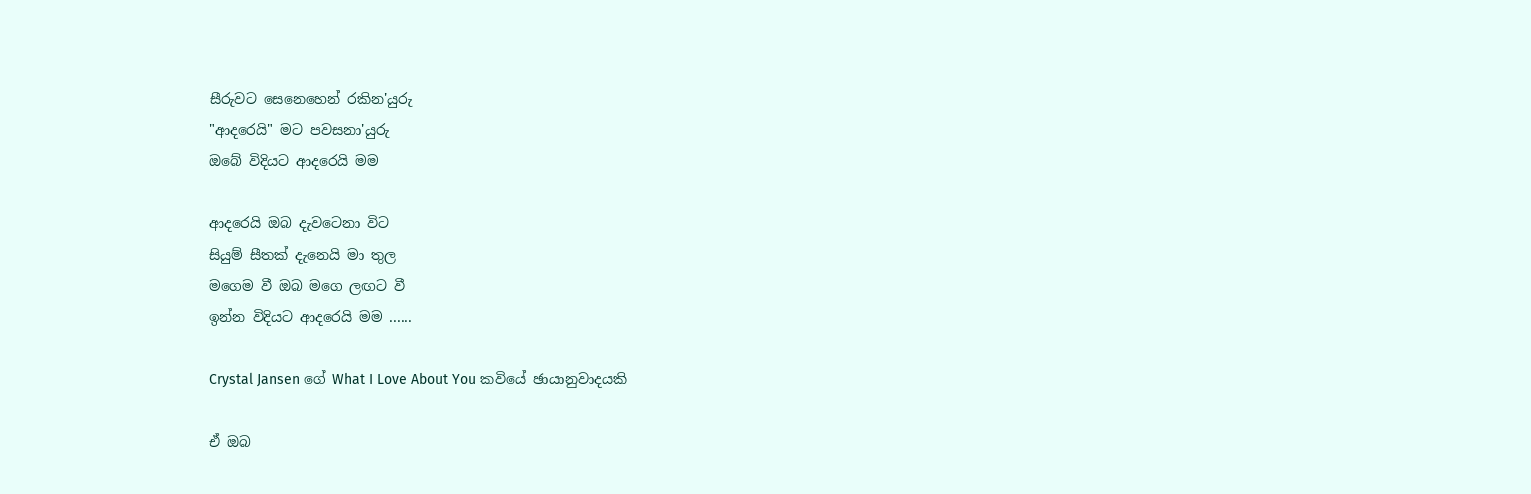සීරුවට සෙනෙහෙන් රකින'යුරු
"ආදරෙයි" මට පවසනා'යුරු
ඔබේ විදියට ආදරෙයි මම

ආදරෙයි ඔබ දැවටෙනා විට
සියුම් සීතක් දැනෙයි මා තුල
මගෙම වී ඔබ මගෙ ලඟට වී
ඉන්න විදියට ආදරෙයි මම ......

Crystal Jansen ගේ What I Love About You කවියේ ඡායානුවාදයකි

ඒ ඔබ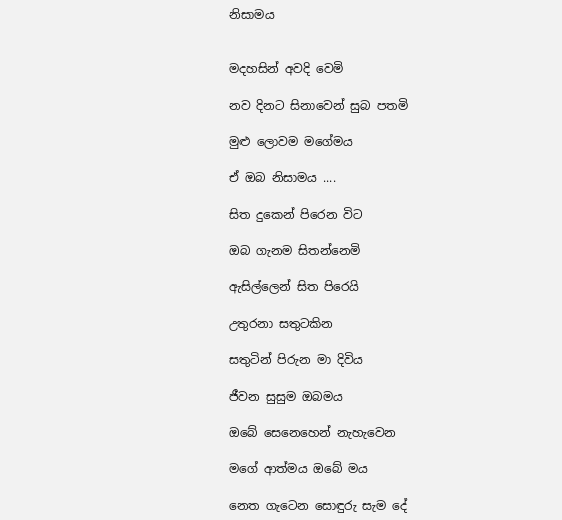නිසාමය


මදහසින් අවදි වෙමි

නව දිනට සිනාවෙන් සුබ පතමි

මුළු ලොවම මගේමය

ඒ ඔබ නිසාමය ....

සිත දුකෙන් පිරෙන විට

ඔබ ගැනම සිතන්නෙමි

ඇසිල්ලෙන් සිත පිරෙයි

උතුරනා සතුටකින

සතුටින් පිරුන මා දිවිය

ජීවන සුසුම ඔබමය

ඔබේ සෙනෙහෙන් නැහැවෙන

මගේ ආත්මය ඔබේ මය

නෙත ගැටෙන සොඳුරු සැම දේ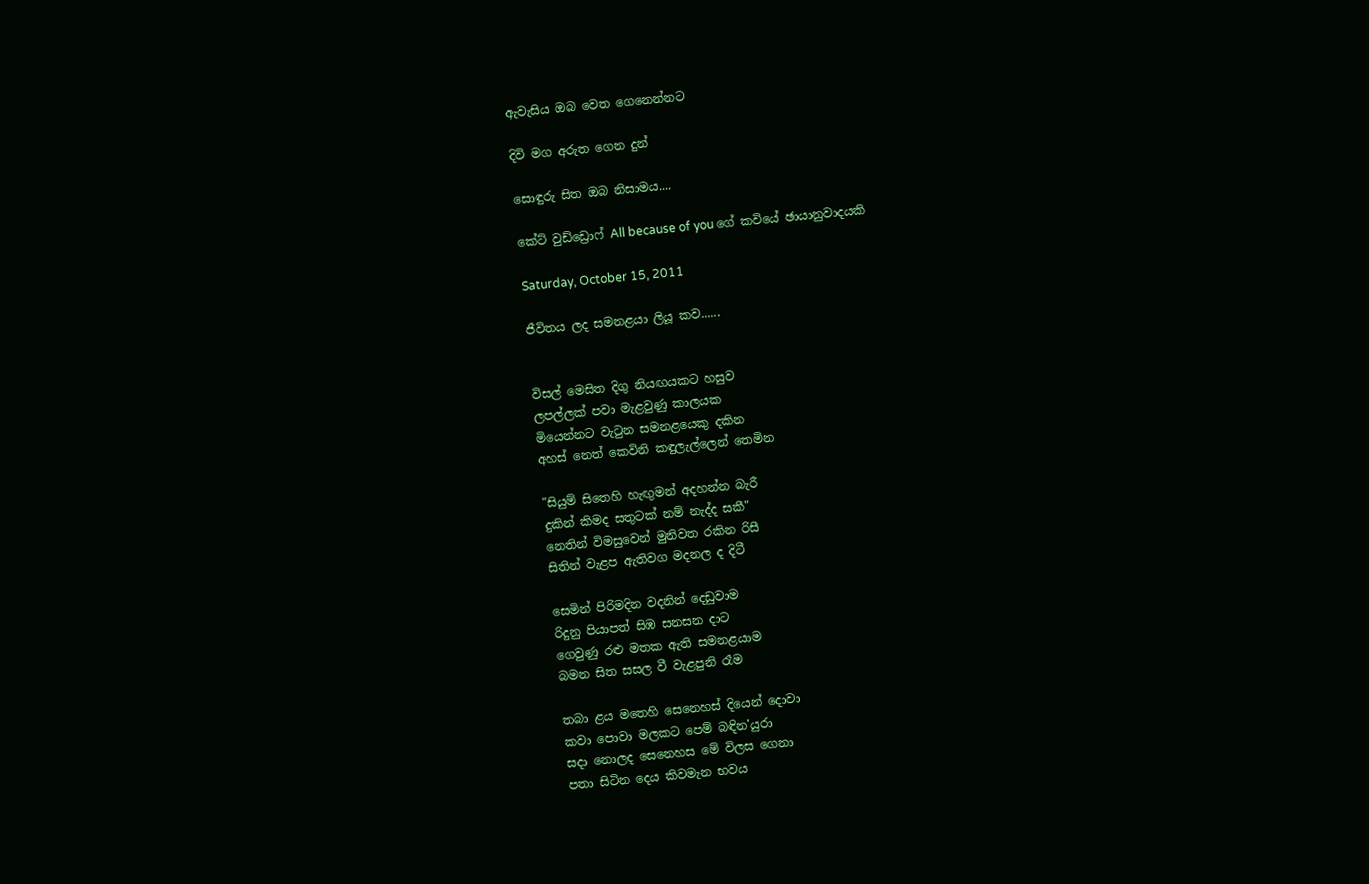ඇවැසිය ඔබ වෙත ගෙනෙන්නට

දිවි මග අරුත ගෙන දුන්

සොඳුරු සිත ඔබ නිසාමය....

කේට් වුඩ්ඩ්‍රොෆ් All because of you ගේ කවියේ ඡායානුවාදයකි

Saturday, October 15, 2011

ජීවිතය ලද සමනළයා ලියූ කව......


විසල් මෙසිත දිගු නියඟයකට හසුව
ලපල්ලක් පවා මැළවුණු කාලයක
මියෙන්නට වැටුන සමනළයෙකු දකින
අහස් නෙත් කෙවිනි කඳුලැල්ලෙන් තෙමින

"සියුම් සිතෙහි හැඟුමන් අදහන්න බැරී
දුකින් කිමද සතුටක් නම් නැද්ද සකී"
නෙතින් විමසුවෙන් මුනිවත රකින රිසී
සිතින් වැළප ඇතිවග මදනල ද දිටී

සෙමින් පිරිමදින වදනින් දෙඩුවාම
රිදුනු පියාපත් සිඹ සනසන දාට
ගෙවුණු රළු මතක ඇති සමනළයාම
බමන සිත සසල වී වැළපුනි රෑම

තබා ළය මතෙහි සෙනෙහස් දියෙන් දොවා
කවා පොවා මලකට පෙම් බඳින'යුරා
සදා නොලද සෙනෙහස මේ විලස ගෙනා
පතා සිටින දෙය කිවමැන භවය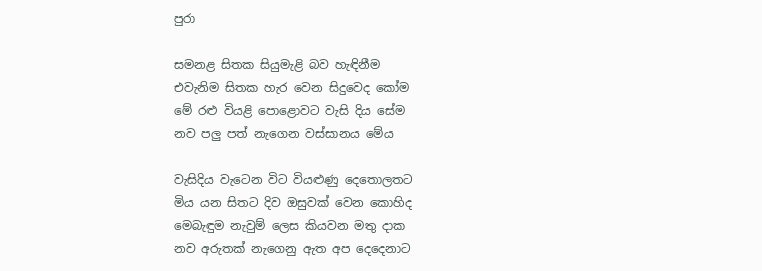පුරා

සමනළ සිතක සියුමැළි බව හැඳිනීම
එවැනිම සිතක හැර වෙන සිදුවෙද කෝම
මේ රළු වියළි පොළොවට වැසි දිය සේම
නව පලු පත් නැගෙන වස්සානය මේය

වැසිදිය වැටෙන විට වියළුණු දෙතොලතට
මිය යන සිතට දිව ඔසුවක් වෙන කොහිද
මෙබැඳුම නැවුම් ලෙස කියවන මතු දාක
නව අරුතක් නැගෙනු ඇත අප දෙදෙනාට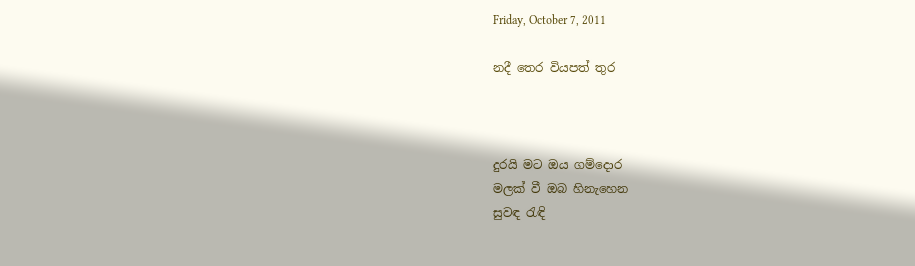Friday, October 7, 2011

නදී තෙර වියපත් තුර



දුරයි මට ඔය ගම්දොර
මලක් වී ඔබ හිනැහෙන
සුවඳ රැඳි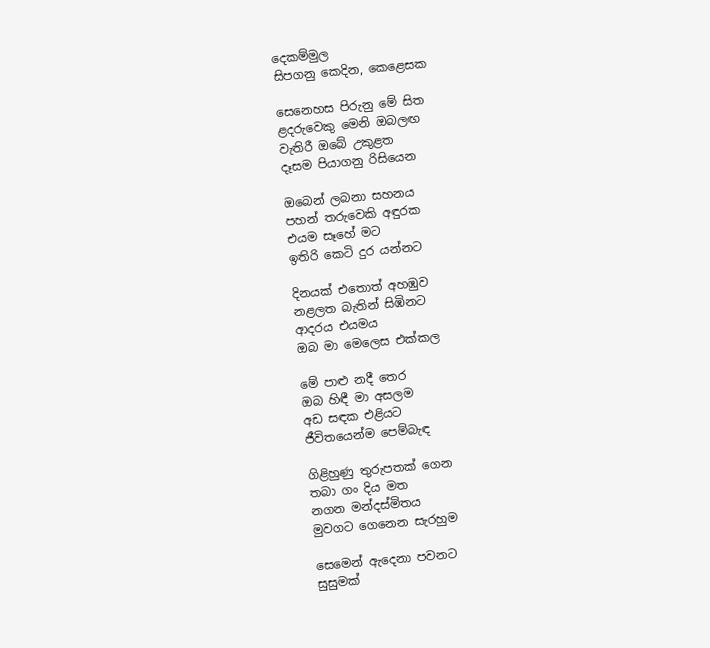දෙකම්මුල
සිපගනු කෙදින, කෙළෙසක

සෙනෙහස පිරුනු මේ සිත
ළදරුවෙකු මෙනි ඔබලඟ
වැතිරී ඔබේ උකුළත
දෑසම පියාගනු රිසියෙන

ඔබෙන් ලබනා සහනය
පහන් තරුවෙකි අඳුරක
එයම සෑහේ මට
ඉතිරි කෙටි දුර යන්නට

දිනයක් එතොත් අහඹුව
නළලත බැතින් සිඹිනට
ආදරය එයමය
ඔබ මා මෙලෙස එක්කල

මේ පාළු නදී තෙර
ඔබ හිඳී මා අසලම
අඩ සඳක එළියට
ජීවිතයෙන්ම පෙම්බැඳ

ගිළිහුණු තුරුපතක් ගෙන
තබා ගං දිය මත
නගන මන්දස්මිතය
මුවගට ගෙනෙන සැරහුම

සෙමෙන් ඇදෙනා පවනට
සුසුමක්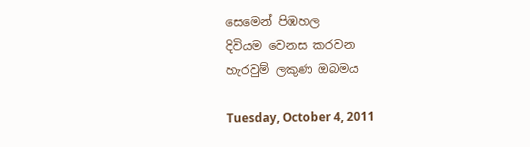සෙමෙන් පිඹහල
දිවියම වෙනස කරවන
හැරවුම් ලකුණ ඔබමය

Tuesday, October 4, 2011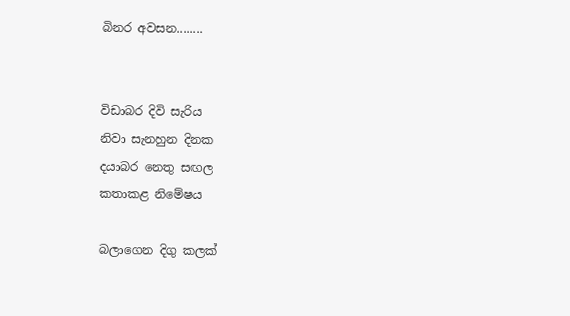බිනර අවසන........


විඩාබර දිවි සැරිය
නිවා සැනහුන දිනක
දයාබර නෙතු සඟල
කතාකළ නිමේෂය

බලාගෙන දිගු කලක්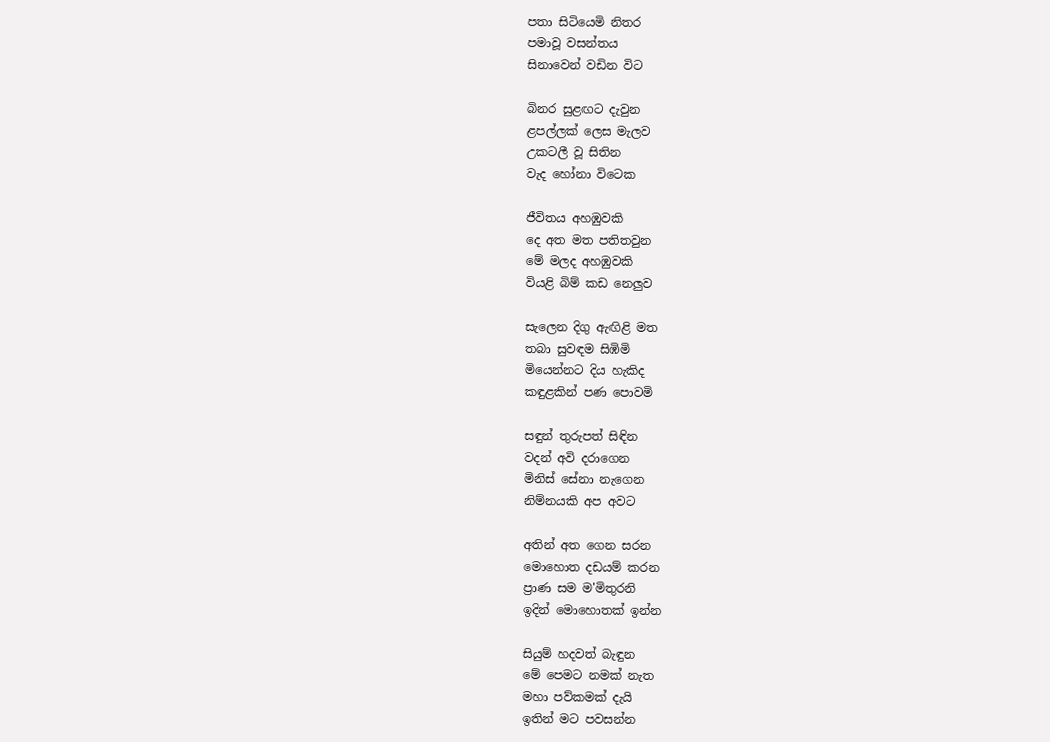පතා සිටියෙමි නිතර
පමාවූ වසන්තය
සිනාවෙන් වඩින විට

බිනර සුළඟට දැවුන
ළපල්ලක් ලෙස මැලව
උකටලී වූ සිතින
වැද හෝනා විටෙක

ජීවිතය අහඹුවකි
දෙ අත මත පතිතවුන
මේ මලද අහඹුවකි
වියළි බිම් කඩ නෙලුව

සැලෙන දිගු ඇඟිළි මත
තබා සුවඳම සිඹිමි
මියෙන්නට දිය හැකිද
කඳුළකින් පණ පොවමි

සඳුන් තුරුපත් සිඳින
වදන් අවි දරාගෙන
මිනිස් සේනා නැගෙන
නිම්නයකි අප අවට

අතින් අත ගෙන සරන
මොහොත දඩයම් කරන
ප්‍රාණ සම ම'මිතුරනි
ඉදින් මොහොතක් ඉන්න

සියුම් හදවත් බැඳුන
මේ පෙමට නමක් නැත
මහා පව්කමක් දැයි
ඉතින් මට පවසන්න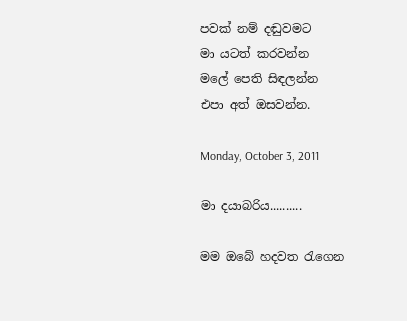පවක් නම් දඬුවමට
මා යටත් කරවන්න
මලේ පෙති සිඳලන්න
එපා අත් ඔසවන්න.

Monday, October 3, 2011

මා දයාබරිය..........

මම ඔබේ හදවත රැගෙන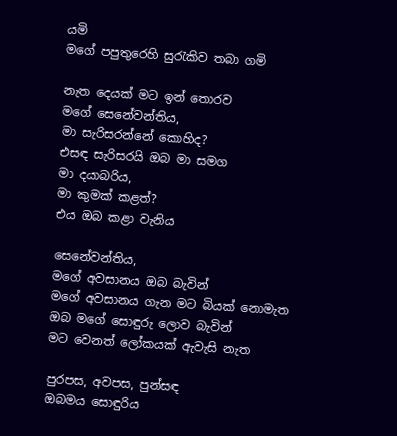යමි
මගේ පපුතුරෙහි සුරැකිව තබා ගමි

නැත දෙයක් මට ඉන් තොරව
මගේ සෙනේවන්තිය,
මා සැරිසරන්නේ කොහිද?
එසඳ සැරිසරයි ඔබ මා සමග
මා දයාබරිය,
මා කුමක් කළත්?
එය ඔබ කළා වැනිය

සෙනේවන්තිය,
මගේ අවසානය ඔබ බැවින්
මගේ අවසානය ගැන මට බියක් නොමැත
ඔබ මගේ සොඳුරු ලොව බැවින්
මට වෙනත් ලෝකයක් ඇවැසි නැත

පුරපස, අවපස, පුන්සඳ
ඔබමය සොඳුරිය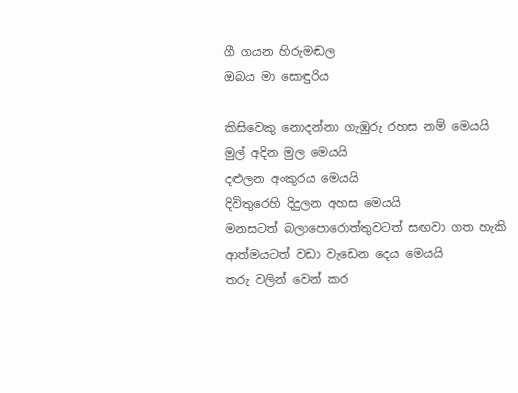ගී ගයන හිරුමඬල
ඔබය මා සොඳුරිය

කිසිවෙකු නොදන්නා ගැඹුරු රහස නම් මෙයයි
මුල් අදින මුල මෙයයි
දළුලන අංකුරය මෙයයි
දිවිතුරෙහි දිදුලන අහස මෙයයි
මනසටත් බලාපොරොත්තුවටත් සඟවා ගත හැකි
ආත්මයටත් වඩා වැඩෙන දෙය මෙයයි
තරු වලින් වෙන් කර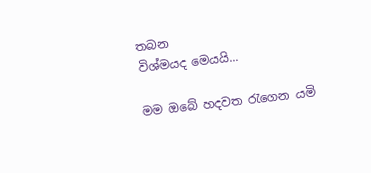තබන
විශ්මයද මෙයයි...

මම ඔබේ හදවත රැගෙන යමි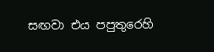සඟවා එය පපුතුරෙහි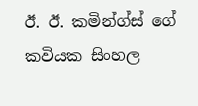ඊ. ඊ. කමින්ග්ස් ගේ කවියක සිංහල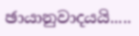ඡායානුවාදයයි.....